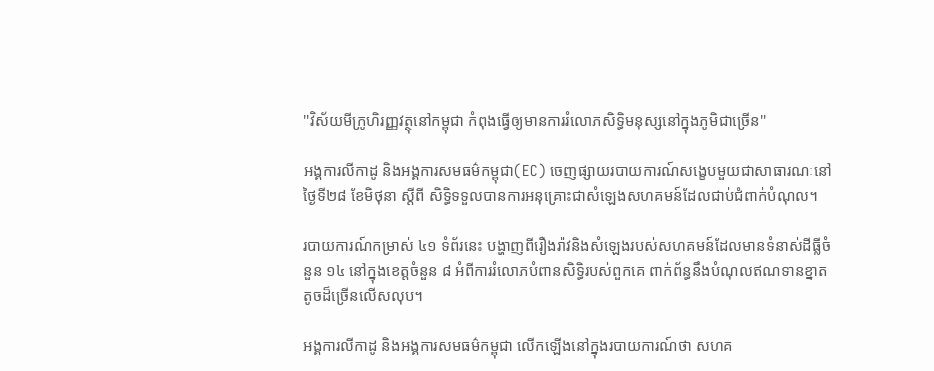''វិស័យមីក្រូហិរញ្ញវត្ថុនៅកម្ពុជា កំពុងធ្វើឲ្យមានការរំលោភសិទ្ធិមនុស្សនៅក្នុងភូមិជាច្រើន''

អង្គការលីកាដូ និងអង្គការសមធម៌កម្ពុជា(EC) ចេញផ្សាយរបាយការណ៍សង្ខេបមួយជាសាធារណៈនៅថ្ងៃទី២៨ ខែមិថុនា ស្តីពី សិទ្ធិទទួលបានការអនុគ្រោះជាសំឡេងសហគមន៍ដែលជាប់ជំពាក់បំណុល។

របាយការណ៍កម្រាស់ ៤១ ទំព័រនេះ បង្ហាញពីរឿងរ៉ាវនិងសំឡេងរបស់សហគមន៍ដែលមានទំនាស់ដីធ្លីចំនួន ១៤ នៅក្នុងខេត្តចំនួន ៨ អំពីការរំលោភបំពានសិទ្ធិរបស់ពួកគេ ពាក់ព័ន្ធនឹងបំណុលឥណទានខ្នាតតូចដ៏ច្រើនលើសលុប។

អង្គការលីកាដូ និងអង្គការសមធម៌កម្ពុជា លើកឡើងនៅក្នុងរបាយការណ៍ថា សហគ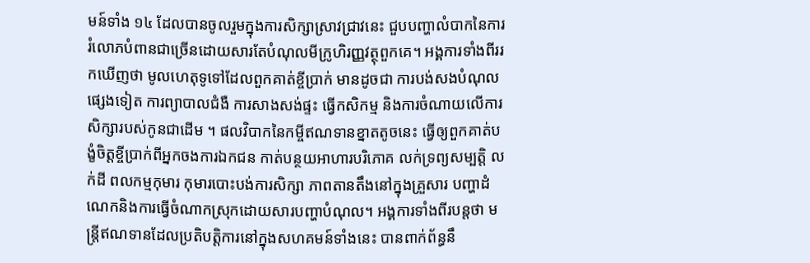មន៍ទាំង ១៤ ដែលបានចូលរួមក្នុងការសិក្សាស្រាវជ្រាវនេះ ជួបបញ្ហាលំបាកនៃការរំលោភបំពានជាច្រើនដោយសារតែបំណុលមីក្រូហិរញ្ញវត្ថុពួកគេ។ អង្គការទាំងពីររកឃើញថា មូលហេតុទូទៅដែលពួកគាត់ខ្ចីប្រាក់ មានដូចជា ការបង់សងបំណុលផ្សេងទៀត ការព្យាបាលជំងឺ ការសាងសង់ផ្ទះ ធ្វើកសិកម្ម និងការចំណាយលើការសិក្សារបស់កូនជាដើម ។ ផលវិបាកនៃកម្ចីឥណទានខ្នាតតូចនេះ ធ្វើឲ្យពួកគាត់បង្ខំចិត្តខ្ចីប្រាក់ពីអ្នកចងការឯកជន កាត់បន្ថយអាហារបរិភោគ លក់ទ្រព្យសម្បត្តិ លក់ដី ពលកម្មកុមារ កុមារបោះបង់ការសិក្សា ភាពតានតឹងនៅក្នុងគ្រួសារ បញ្ហាដំណេកនិងការធ្វើចំណាកស្រុកដោយសារបញ្ហាបំណុល។ អង្គការទាំងពីរបន្តថា មន្ត្រីឥណទានដែលប្រតិបត្តិការនៅក្នុងសហគមន៍ទាំងនេះ បានពាក់ព័ន្ធនឹ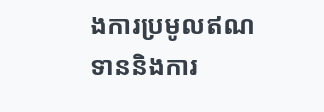ងការប្រមូលឥណទាននិងការ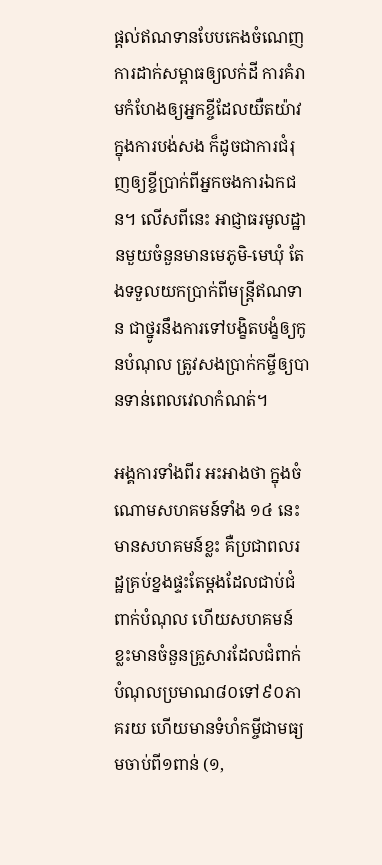ផ្តល់ឥណទានបែបកេងចំណេញ ការដាក់សម្ពាធឲ្យលក់ដី ការគំរាមកំហែងឲ្យអ្នកខ្ចីដែលយឺតយ៉ាវក្នុងការបង់សង ក៏ដូចជាការជំរុញឲ្យខ្ចីប្រាក់ពីអ្នកចងការឯកជន។ លើសពីនេះ អាជ្ញាធរមូលដ្ឋានមួយចំនួនមានមេភូមិ-មេឃុំ តែងទទួលយកប្រាក់ពីមន្ត្រីឥណទាន ជាថ្នូរនឹងការទៅបង្ខិតបង្ខំឲ្យកូនបំណុល ត្រូវសងប្រាក់កម្ចីឲ្យបានទាន់ពេលវេលាកំណត់។

អង្គការទាំងពីរ អះអាងថា ក្នុងចំណោមសហគមន៍ទាំង ១៤ នេះ មានសហគមន៍ខ្លះ គឺប្រជាពលរដ្ឋគ្រប់ខ្នងផ្ទះតែម្តងដែលជាប់ជំពាក់បំណុល ហើយសហគមន៍ខ្លះមានចំនួនគ្រួសារដែលជំពាក់បំណុលប្រមាណ៨០ទៅ៩០ភាគរយ ហើយមានទំហំកម្ចីជាមធ្យមចាប់ពី១ពាន់ (១,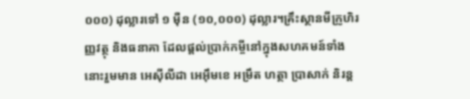០០០) ដុល្លារទៅ ១ ម៉ឺន (១០,០០០) ដុល្លារ។គ្រឹះស្ថានមីក្រូហិរញ្ញវត្ថុ និងធនាគា ដែលផ្តល់ប្រាក់កម្ចីនៅក្នុងសហគមន៍ទាំងនោះរួមមាន អេស៊ីលីដា អេអ៊ឹមខេ អម្រឹត ហត្ថា ប្រាសាក់ និរន្ត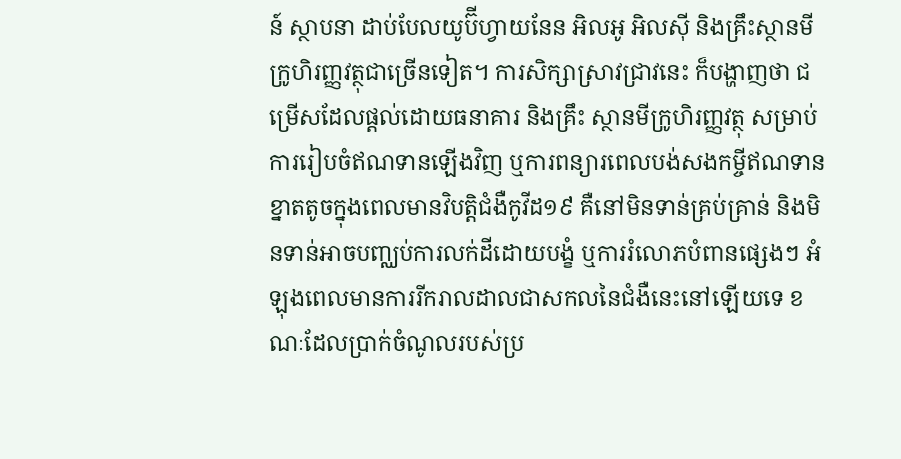ន៍ ស្ថាបនា ដាប់បែលយូប៊ីហ្វាយនែន អិលអូ អិលស៊ី និងគ្រឹះស្ថានមីក្រូហិរញ្ញវត្ថុជាច្រើនទៀត។ ការសិក្សាស្រាវជ្រាវនេះ ក៏បង្ហាញថា ជម្រើសដែលផ្ដល់ដោយធនាគារ និងគ្រឹះ ស្ថានមីក្រូហិរញ្ញវត្ថុ សម្រាប់ការរៀបចំឥណទានឡើងវិញ ឬការពន្យារពេលបង់សងកម្ចីឥណទានខ្នាតតូចក្នុងពេលមានវិបត្តិជំងឺកូវីដ១៩ គឺនៅមិនទាន់គ្រប់គ្រាន់ និងមិនទាន់អាចបញ្ឈប់ការលក់ដីដោយបង្ខំ ឬការរំលោភបំពានផ្សេងៗ អំឡុងពេលមានការរីករាលដាលជាសកលនៃជំងឺនេះនៅឡើយទេ ខណៈដែលប្រាក់ចំណូលរបស់ប្រ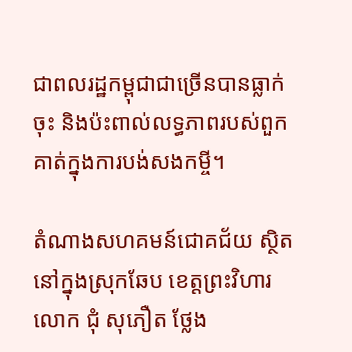ជាពលរដ្ឋកម្ពុជាជាច្រើនបានធ្លាក់ចុះ និងប៉ះពាល់លទ្ធភាពរបស់ពួកគាត់ក្នុងការបង់សងកម្ចី។

តំណាងសហគមន៍ជោគជ័យ សិ្ថតនៅក្នុងស្រុកឆែប ខេត្តព្រះវិហារ លោក ជុំ សុភឿត ថ្លែង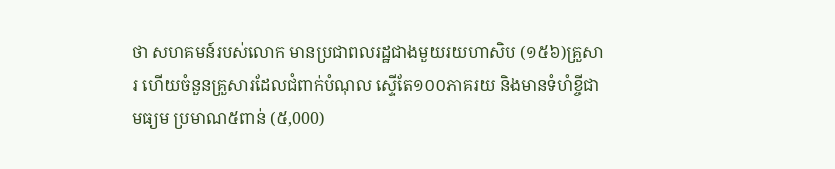ថា សហគមន៍របស់លោក មានប្រជាពលរដ្ឋជាងមួយរយហាសិប (១៥៦)គ្រួសារ ហើយចំនួនគ្រួសារដែលជំពាក់បំណុល ស្ទើតែ១០០ភាគរយ និងមានទំហំខ្ចីជាមធ្យម ប្រមាណ៥ពាន់ (៥,000)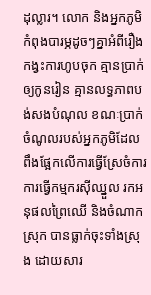ដុល្លារ។ លោក និងអ្នកភូមិ កំពុងបារម្ភដូចៗគ្នាអំពីរឿងកង្វះការហូបចុក គ្មានប្រាក់ឲ្យកូនរៀន គ្មានលទ្ធភាពបង់សងបំណុល ខណៈប្រាក់ចំណូលរបស់អ្នកភូមិដែលពឹងផ្អែកលើការធ្វើស្រែចំការ ការធ្វើកម្មករស៊ីឈ្នួល រកអនុផលព្រៃឈើ និងចំណាកស្រុក បានធ្លាក់ចុះទាំងស្រុង ដោយសារ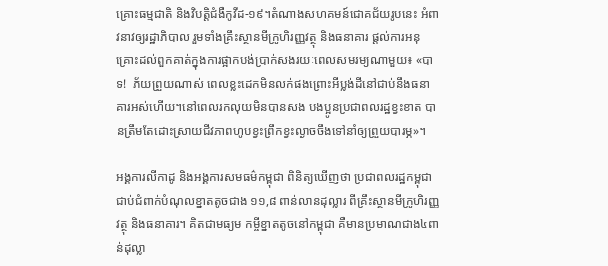គ្រោះធម្មជាតិ និងវិបត្តិជំងឺកូវីដ-១៩។តំណាងសហគមន៍ជោគជ័យរូបនេះ អំពាវនាវឲ្យរដ្ឋាភិបាល រួមទាំងគ្រឹះស្ថានមីក្រូហិរញ្ញវត្ថុ និងធនាគារ ផ្តល់ការអនុគ្រោះដល់ពួកគាត់ក្នុងការផ្អាកបង់ប្រាក់សងរយៈពេលសមរម្យណាមួយ៖ «បាទ!  ភ័យព្រួយណាស់ ពេលខ្លះដេកមិនលក់ផងព្រោះអីប្លង់ដីនៅជាប់នឹងធនាគារអស់ហើយ។នៅពេលរកលុយមិនបានសង បងប្អូនប្រជាពលរដ្ឋខ្វះខាត បានត្រឹមតែដោះស្រាយជីវភាពហូបខ្វះព្រឹកខ្វះល្ងាចចឹងទៅនាំឲ្យព្រួយបារម្ភ»។

អង្គការលីកាដូ និងអង្គការសមធម៌កម្ពុជា ពិនិត្យឃើញថា ប្រជាពលរដ្ឋកម្ពុជា ជាប់ជំពាក់បំណុលខ្នាតតូចជាង ១១,៨ ពាន់លានដុល្លារ ពីគ្រឹះស្ថានមីក្រូហិរញ្ញវត្ថុ និងធនាគារ។ គិតជាមធ្យម កម្ចីខ្នាតតូចនៅកម្ពុជា គឺមានប្រមាណជាង៤ពាន់ដុល្លា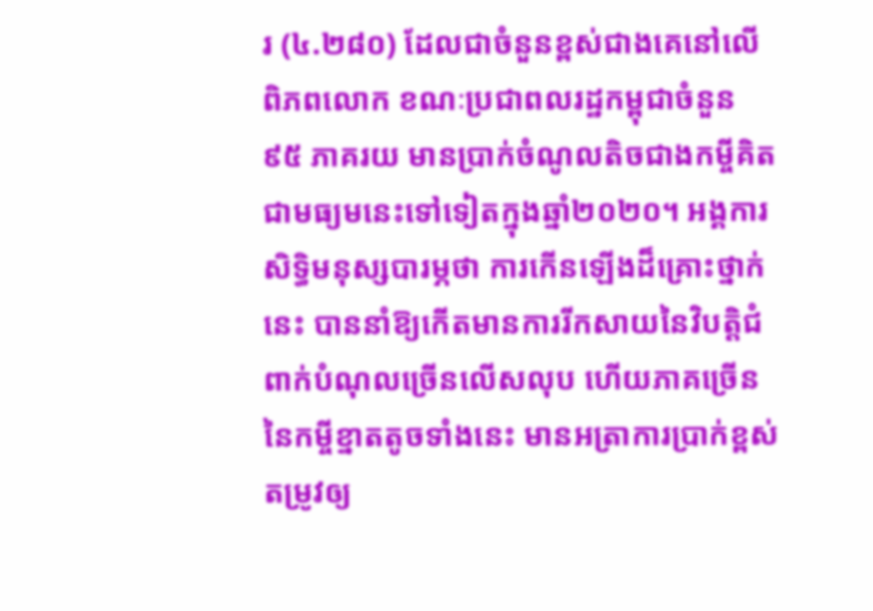រ (៤.២៨០) ដែលជាចំនួនខ្ពស់ជាងគេនៅលើពិភពលោក ខណៈប្រជាពលរដ្ឋកម្ពុជាចំនួន ៩៥ ភាគរយ មានប្រាក់ចំណូលតិចជាងកម្ចីគិតជាមធ្យមនេះទៅទៀតក្នុងឆ្នាំ២០២០។ អង្គការសិទ្ធិមនុស្សបារម្ភថា ការកើនឡើងដ៏គ្រោះថ្នាក់នេះ បាននាំឱ្យកើតមានការរីកសាយនៃវិបត្តិជំពាក់បំណុលច្រើនលើសលុប ហើយភាគច្រើននៃកម្ចីខ្នាតតូចទាំងនេះ មានអត្រាការប្រាក់ខ្ពស់ តម្រូវឲ្យ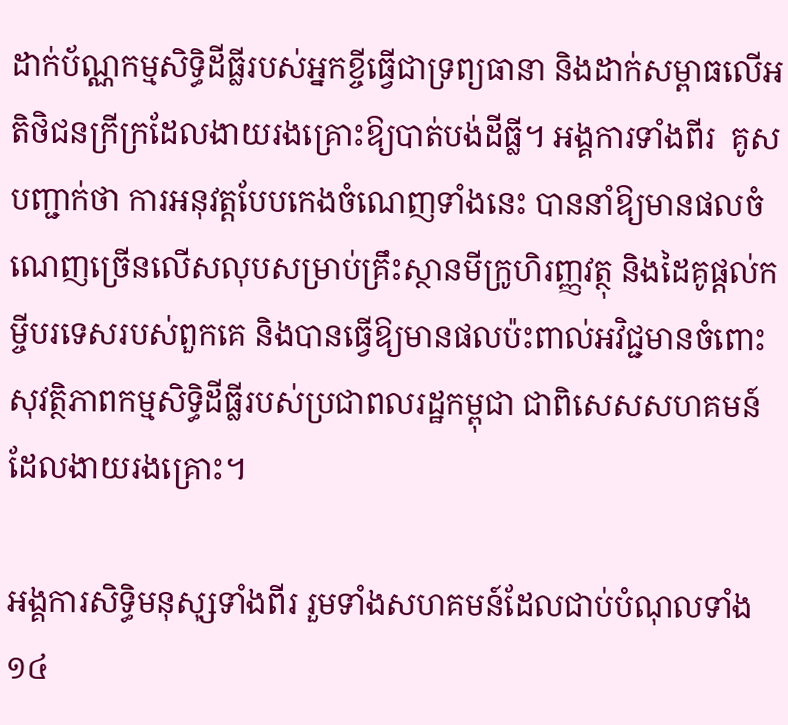ដាក់ប័ណ្ណកម្មសិទ្ធិដីធ្លីរបស់អ្នកខ្ចីធ្វើជាទ្រព្យធានា និងដាក់សម្ពាធលើអតិថិជនក្រីក្រដែលងាយរងគ្រោះឱ្យបាត់បង់ដីធ្លី។ អង្គការទាំងពីរ  គូសបញ្ជាក់ថា ការអនុវត្តបែបកេងចំណេញទាំងនេះ បាននាំឱ្យមានផលចំណេញច្រើនលើសលុបសម្រាប់គ្រឹះស្ថានមីក្រូហិរញ្ញវត្ថុ និងដៃគូផ្ដល់កម្ចីបរទេសរបស់ពួកគេ និងបានធ្វើឱ្យមានផលប៉ះពាល់អវិជ្ជមានចំពោះសុវត្ថិភាពកម្មសិទ្ធិដីធ្លីរបស់ប្រជាពលរដ្ឋកម្ពុជា ជាពិសេសសហគមន៍ដែលងាយរងគ្រោះ។

អង្គការសិទ្ធិមនុសុ្សទាំងពីរ រួមទាំងសហគមន៍ដែលជាប់បំណុលទាំង ១៤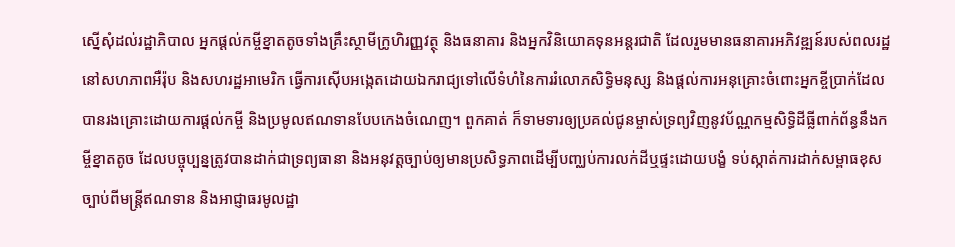ស្នើសុំដល់រដ្ឋាភិបាល អ្នកផ្តល់កម្ចីខ្នាតតូចទាំងគ្រឹះស្ថាមីក្រូហិរញ្ញវត្ថុ និងធនាគារ និងអ្នកវិនិយោគទុនអន្តរជាតិ ដែលរួមមានធនាគារអភិវឌ្ឍន៍របស់ពលរដ្ឋនៅសហភាពអឺរ៉ុប និងសហរដ្ឋអាមេរិក ធ្វើការស៊ើបអង្កេតដោយឯករាជ្យទៅលើទំហំនៃការរំលោភសិទ្ធិមនុស្ស និងផ្តល់ការអនុគ្រោះចំពោះអ្នកខ្ចីប្រាក់ដែលបានរងគ្រោះដោយការផ្តល់កម្ចី និងប្រមូលឥណទានបែបកេងចំណេញ។ ពួកគាត់ ក៏ទាមទារឲ្យប្រគល់ជូនម្ចាស់ទ្រព្យវិញនូវប័ណ្ណកម្មសិទ្ធិដីធ្លីពាក់ព័ន្ធនឹងកម្ចីខ្នាតតូច ដែលបច្ចុប្បន្នត្រូវបានដាក់ជាទ្រព្យធានា និងអនុវត្តច្បាប់ឲ្យមានប្រសិទ្ធភាពដើម្បីបញ្ឈប់ការលក់ដីឬផ្ទះដោយបង្ខំ ទប់ស្កាត់ការដាក់សម្ពាធខុសច្បាប់ពីមន្ត្រីឥណទាន និងអាជ្ញាធរមូលដ្ឋា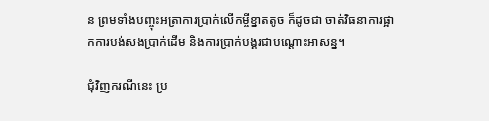ន ព្រមទាំងបញ្ចុះអត្រាការប្រាក់លើកម្ចីខ្នាតតូច ក៏ដូចជា ចាត់វិធនាការផ្អាកការបង់សងប្រាក់ដើម និងការប្រាក់បង្គរជាបណ្តោះអាសន្ន។

ជុំវិញករណីនេះ ប្រ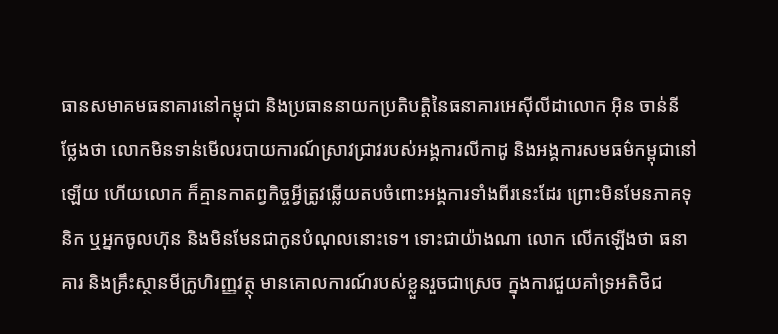ធានសមាគមធនាគារនៅកម្ពុជា និងប្រធាននាយកប្រតិបត្តិនៃធនាគារអេស៊ីលីដាលោក អ៊ិន ចាន់នី ថ្លែងថា លោកមិនទាន់មើលរបាយការណ៍ស្រាវជ្រាវរបស់អង្គការលីកាដូ និងអង្គការសមធម៌កម្ពុជានៅឡើយ ហើយលោក ក៏គ្មានកាតព្វកិច្ចអ្វីត្រូវឆ្លើយតបចំពោះអង្គការទាំងពីរនេះដែរ ព្រោះមិនមែនភាគទុនិក ឬអ្នកចូលហ៊ុន និងមិនមែនជាកូនបំណុលនោះទេ។ ទោះជាយ៉ាងណា លោក លើកឡើងថា ធនាគារ និងគ្រឹះស្ថានមីក្រូហិរញ្ញវត្ថុ មានគោលការណ៍របស់ខ្លួនរួចជាស្រេច ក្នុងការជួយគាំទ្រអតិថិជ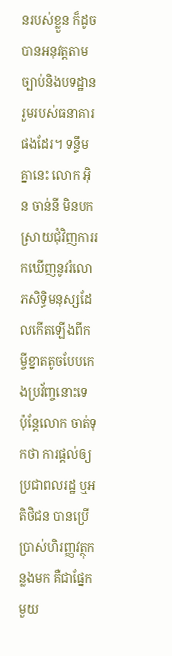នរបស់ខ្លួន ក៏ដូចបានអនុវត្តតាមច្បាប់និងបទដ្ឋានរួមរបស់ធនាគារផងដែរ។ ទន្ទឹមគ្នានេះ លោក អ៊ិន ចាន់នី មិនបកស្រាយជុំវិញការរកឃើញនូវរំលោភសិទ្ធិមនុស្សដែលកើតឡើងពីកម្ចីខ្នាតតូចបែបកេងប្រវ័ញ្ចនោះទេ ប៉ុន្តែលោក ចាត់ទុកថា ការផ្តល់ឲ្យប្រជាពលរដ្ឋ ឬអតិថិជន បានប្រើប្រាស់ហិរញ្ញវត្ថុកន្លងមក គឺជាផ្នែកមួយ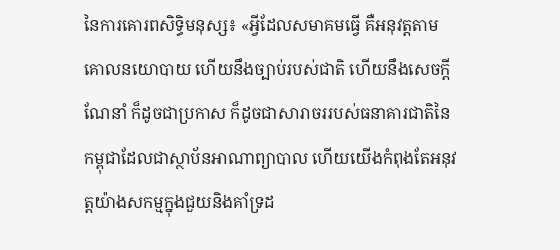នៃការគោរពសិទ្ធិមនុស្ស៖ «អ្វីដែលសមាគមធ្វើ គឺអនុវត្តតាមគោលនយោបាយ ហើយនឹងច្បាប់របស់ជាតិ ហើយនឹងសេចក្តីណែនាំ ក៏ដូចជាប្រកាស ក៏ដូចជាសារាចររបស់ធនាគារជាតិនៃកម្ពុជាដែលជាស្ថាប័នអាណាព្យាបាល ហើយយើងកំពុងតែអនុវត្តយ៉ាងសកម្មក្នុងជួយនិងគាំទ្រដ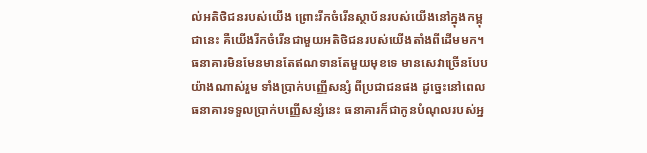ល់អតិថិជនរបស់យើង ព្រោះរីកចំរើនស្ថាប័នរបស់យើងនៅក្នុងកម្ពុជានេះ គឺយើងរីកចំរើនជាមួយអតិថិជនរបស់យើងតាំងពីដើមមក។ ធនាគារមិនមែនមានតែឥណទានតែមួយមុខទេ មានសេវាច្រើនបែបយ៉ាងណាស់រួម ទាំងប្រាក់បញ្ញើសន្សំ ពីប្រជាជនផង ដូច្នេះនៅពេលធនាគារទទួលប្រាក់បញ្ញើសន្សំនេះ ធនាគារក៏ជាកូនបំណុលរបស់អ្ន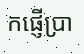កផ្ញើប្រា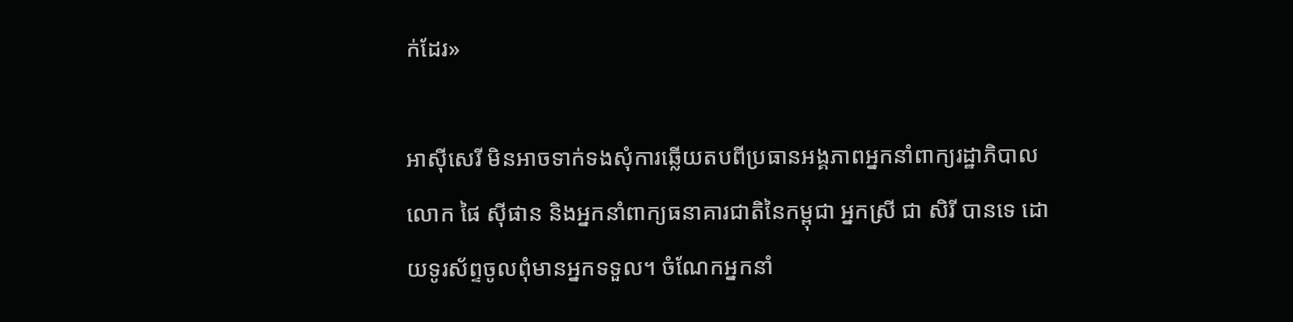ក់ដែរ»

អាស៊ីសេរី មិនអាចទាក់ទងសុំការឆ្លើយតបពីប្រធានអង្គភាពអ្នកនាំពាក្យរដ្ឋាភិបាលលោក ផៃ ស៊ីផាន និងអ្នកនាំពាក្យធនាគារជាតិនៃកម្ពុជា អ្នកស្រី ជា សិរី បានទេ ដោយទូរស័ព្ទចូលពុំមានអ្នកទទួល។ ចំណែកអ្នកនាំ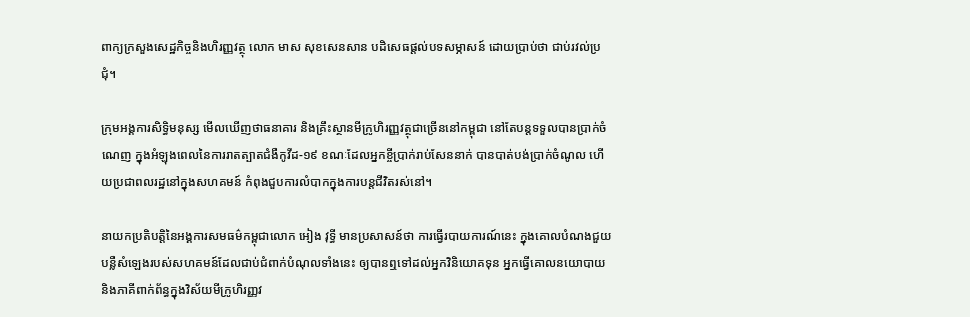ពាក្យក្រសួងសេដ្ឋកិច្ចនិងហិរញ្ញវត្ថុ លោក មាស សុខសេនសាន បដិសេធផ្តល់បទសម្ភាសន៍ ដោយប្រាប់ថា ជាប់រវល់ប្រជុំ។

ក្រុមអង្គការសិទ្ធិមនុស្ស មើលឃើញថាធនាគារ និងគ្រឹះស្ថានមីក្រូហិរញ្ញវត្ថុជាច្រើននៅកម្ពុជា នៅតែបន្តទទួលបានប្រាក់ចំណេញ ក្នុងអំឡុងពេលនៃការរាតត្បាតជំងឺកូវីដ-១៩ ខណៈដែលអ្នកខ្ចីប្រាក់រាប់សែននាក់ បានបាត់បង់ប្រាក់ចំណូល ហើយប្រជាពលរដ្ឋនៅក្នុងសហគមន៍ កំពុងជួបការលំបាកក្នុងការបន្តជីវិតរស់នៅ។

នាយកប្រតិបត្តិនៃអង្គការសមធម៌កម្ពុជាលោក អៀង វុទ្ធី មានប្រសាសន៍ថា ការធ្វើរបាយការណ៍នេះ ក្នុងគោលបំណងជួយបន្លឺសំឡេងរបស់សហគមន៍ដែលជាប់ជំពាក់បំណុលទាំងនេះ ឲ្យបានឮទៅដល់អ្នកវិនិយោគទុន អ្នកធ្វើគោលនយោបាយ និងភាគីពាក់ព័ន្ធក្នុងវិស័យមីក្រូហិរញ្ញវ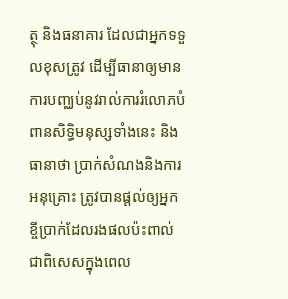ត្ថុ និងធនាគារ ដែលជាអ្នកទទួលខុសត្រូវ ដើម្បីធានាឲ្យមានការបញ្ឈប់នូវរាល់ការរំលោភបំពានសិទ្ធិមនុស្សទាំងនេះ និងធានាថា ប្រាក់សំណងនិងការអនុគ្រោះ ត្រូវបានផ្តល់ឲ្យអ្នកខ្ចីប្រាក់ដែលរងផលប៉ះពាល់ជាពិសេសក្នុងពេល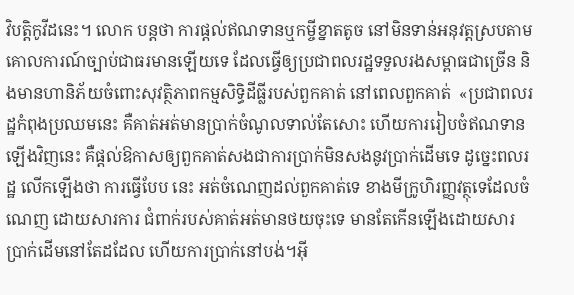វិបត្តិកូវីដនេះ។ លោក បន្តថា ការផ្តល់ឥណទានឬកម្ចីខ្នាតតូច នៅមិនទាន់អនុវត្តស្របតាមគោលការណ៍ច្បាប់ជាធរមានឡើយទេ ដែលធ្វើឲ្យប្រជាពលរដ្ឋទទួលរងសម្ពាធជាច្រើន និងមានហានិភ័យចំពោះសុវត្ថិភាពកម្មសិទ្ធិដីធ្លីរបស់ពួកគាត់ នៅពេលពួកគាត់  «ប្រជាពលរដ្ឋកំពុងប្រឈមនេះ គឺគាត់អត់មានប្រាក់ចំណូលទាល់តែសោះ ហើយការរៀបចំឥណទានឡើងវិញនេះ គឺផ្តល់ឱកាសឲ្យពួកគាត់សងជាការប្រាក់មិនសងនូវប្រាក់ដើមទេ ដូច្នេះពលរដ្ឋ លើកឡើងថា ការធ្វើបែប នេះ អត់ចំណេញដល់ពួកគាត់ទេ ខាងមីក្រូហិរញ្ញវត្ថុទេដែលចំណេញ ដោយសារការ ជំពាក់របស់គាត់អត់មានថយចុះទេ មានតែកើនឡើងដោយសារប្រាក់ដើមនៅតែដដែល ហើយការប្រាក់នៅបង់។អ៊ី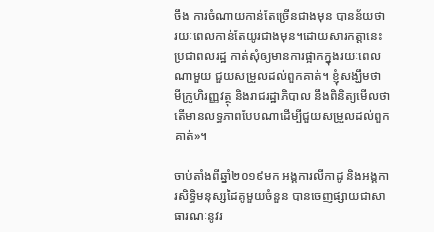ចឹង ការចំណាយកាន់តែច្រើនជាងមុន បានន័យថា រយៈពេលកាន់តែយូរជាងមុន។ដោយសារកត្តានេះប្រជាពលរដ្ឋ កាត់សុំឲ្យមានការផ្អាកក្នុងរយៈពេលណាមួយ ជួយសម្រួលដល់ពួកគាត់។ ខ្ញុំសង្ឃឹមថា មីក្រូហិរញ្ញវត្ថុ និងរាជរដ្ឋាភិបាល នឹងពិនិត្យមើលថា តើមានលទ្ធភាពបែបណាដើម្បីជួយសម្រួលដល់ពួកគាត់»។

ចាប់តាំងពីឆ្នាំ២០១៩មក អង្គការលីកាដូ និងអង្គការសិទ្ធិមនុស្សដៃគូមួយចំនួន បានចេញផ្សាយជាសាធារណៈនូវរ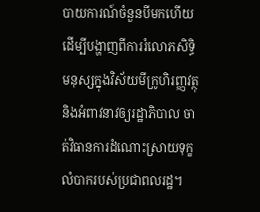បាយការណ៍ចំនួនបីមកហើយ ដើម្បីបង្ហាញពីការរំលោភសិទ្ធិមនុស្សក្នុងវិស័យមីក្រូហិរញ្ញវត្ថុ និងអំពាវនាវឲ្យរដ្ឋាភិបាល ចាត់វិធានការដំណោះស្រាយទុក្ខលំបាករបស់ប្រជាពលរដ្ឋ។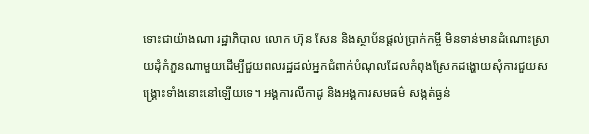ទោះជាយ៉ាងណា រដ្ឋាភិបាល លោក ហ៊ុន សែន និងស្ថាប័នផ្តល់ប្រាក់កម្ចី មិនទាន់មានដំណោះស្រាយដុំកំភួនណាមួយដើម្បីជួយពលរដ្ឋដល់អ្នកជំពាក់បំណុលដែលកំពុងស្រែកដង្ហោយសុំការជួយសង្រ្គោះទាំងនោះនៅឡើយទេ។ អង្គការលីកាដូ និងអង្គការសមធម៌ សង្កត់ធ្ងន់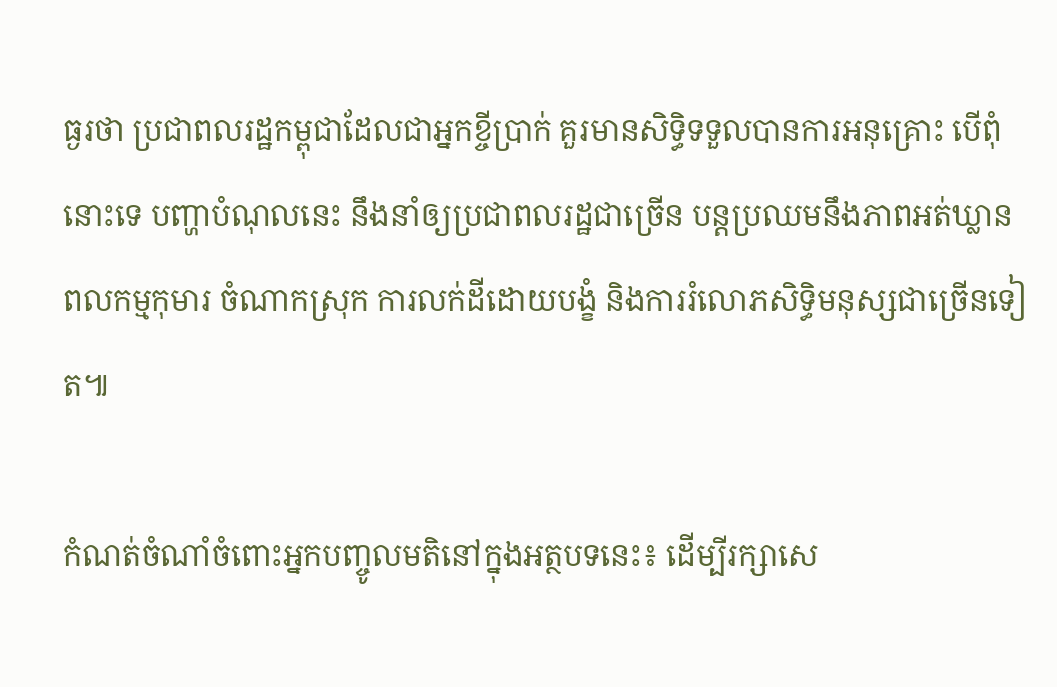ធ្ងរថា ប្រជាពលរដ្ឋកម្ពុជាដែលជាអ្នកខ្ចីប្រាក់ គួរមានសិទ្ធិទទួលបានការអនុគ្រោះ បើពុំនោះទេ បញ្ហាបំណុលនេះ នឹងនាំឲ្យប្រជាពលរដ្ឋជាច្រើន បន្តប្រឈមនឹងភាពអត់ឃ្លាន ពលកម្មកុមារ ចំណាកស្រុក ការលក់ដីដោយបង្ខំ និងការរំលោភសិទ្ធិមនុស្សជាច្រើនទៀត៕

កំណត់ចំណាំចំពោះអ្នកបញ្ចូលមតិនៅក្នុងអត្ថបទនេះ៖ ដើម្បីរក្សាសេ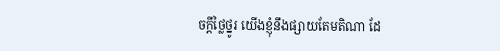ចក្ដីថ្លៃថ្នូរ យើងខ្ញុំនឹងផ្សាយតែមតិណា ដែ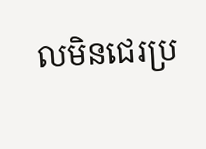លមិនជេរប្រ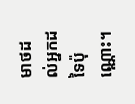មាថដល់អ្នកដទៃប៉ុណ្ណោះ។